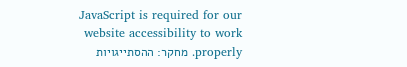JavaScript is required for our website accessibility to work properly. מחקר: ההסתייגויות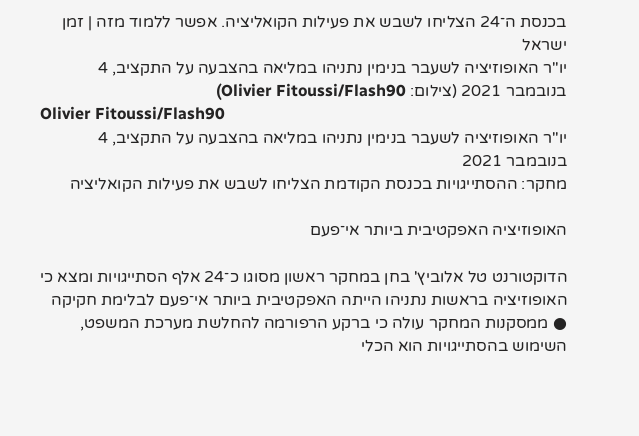בכנסת ה־24 הצליחו לשבש את פעילות הקואליציה. אפשר ללמוד מזה | זמן ישראל
יו"ר האופוזיציה לשעבר בנימין נתניהו במליאה בהצבעה על התקציב, 4 בנובמבר 2021 (צילום: Olivier Fitoussi/Flash90)
Olivier Fitoussi/Flash90
יו"ר האופוזיציה לשעבר בנימין נתניהו במליאה בהצבעה על התקציב, 4 בנובמבר 2021
מחקר: ההסתייגויות בכנסת הקודמת הצליחו לשבש את פעילות הקואליציה

האופוזיציה האפקטיבית ביותר אי־פעם

הדוקטורנט טל אלוביץ' בחן במחקר ראשון מסוגו כ־24 אלף הסתייגויות ומצא כי האופוזיציה בראשות נתניהו הייתה האפקטיבית ביותר אי־פעם לבלימת חקיקה ● ממסקנות המחקר עולה כי ברקע הרפורמה להחלשת מערכת המשפט, השימוש בהסתייגויות הוא הכלי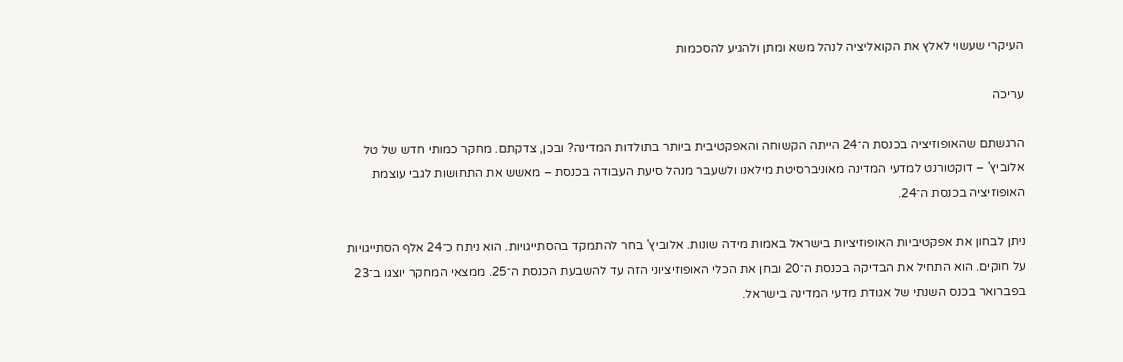העיקרי שעשוי לאלץ את הקואליציה לנהל משא ומתן ולהגיע להסכמות

עריכה

הרגשתם שהאופוזיציה בכנסת ה־24 הייתה הקשוחה והאפקטיבית ביותר בתולדות המדינה? ובכן, צדקתם. מחקר כמותי חדש של טל אלוביץ' – דוקטורנט למדעי המדינה מאוניברסיטת מילאנו ולשעבר מנהל סיעת העבודה בכנסת – מאשש את התחושות לגבי עוצמת האופוזיציה בכנסת ה־24.

ניתן לבחון את אפקטיביות האופוזיציות בישראל באמות מידה שונות. אלוביץ' בחר להתמקד בהסתייגויות. הוא ניתח כ־24 אלף הסתייגויות על חוקים. הוא התחיל את הבדיקה בכנסת ה־20 ובחן את הכלי האופוזיציוני הזה עד להשבעת הכנסת ה־25. ממצאי המחקר יוצגו ב־23 בפברואר בכנס השנתי של אגודת מדעי המדינה בישראל.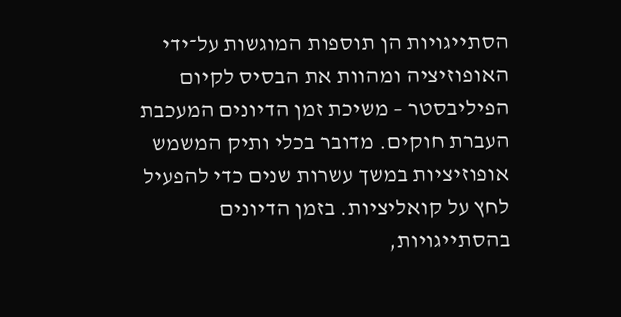הסתייגויות הן תוספות המוגשות על־ידי האופוזיציה ומהוות את הבסיס לקיום הפיליבסטר – משיכת זמן הדיונים המעכבת העברת חוקים. מדובר בכלי ותיק המשמש אופוזיציות במשך עשרות שנים כדי להפעיל לחץ על קואליציות. בזמן הדיונים בהסתייגויות,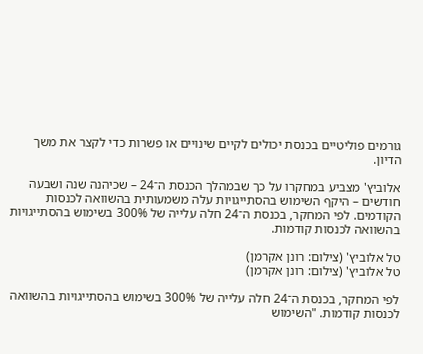גורמים פוליטיים בכנסת יכולים לקיים שינויים או פשרות כדי לקצר את משך הדיון.

אלוביץ' מצביע במחקרו על כך שבמהלך הכנסת ה־24 – שכיהנה שנה ושבעה חודשים – היקף השימוש בהסתייגויות עלה משמעותית בהשוואה לכנסות הקודמים. לפי המחקר, בכנסת ה־24 חלה עלייה של 300% בשימוש בהסתייגויות בהשוואה לכנסות קודמות.

טל אלוביץ' (צילום: רונן אקרמן)
טל אלוביץ' (צילום: רונן אקרמן)

לפי המחקר, בכנסת ה־24 חלה עלייה של 300% בשימוש בהסתייגויות בהשוואה לכנסות קודמות. "השימוש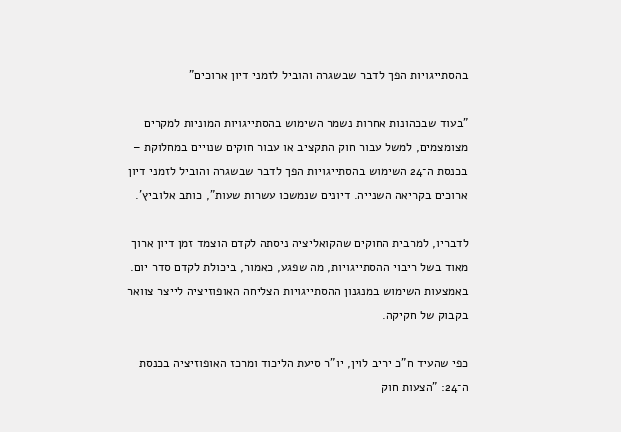בהסתייגויות הפך לדבר שבשגרה והוביל לזמני דיון ארוכים"

"בעוד שבכהונות אחרות נשמר השימוש בהסתייגויות המוניות למקרים מצומצמים, למשל עבור חוק התקציב או עבור חוקים שנויים במחלוקת – בכנסת ה־24 השימוש בהסתייגויות הפך לדבר שבשגרה והוביל לזמני דיון ארוכים בקריאה השנייה. דיונים שנמשכו עשרות שעות", כותב אלוביץ'.

לדבריו, למרבית החוקים שהקואליציה ניסתה לקדם הוצמד זמן דיון ארוך מאוד בשל ריבוי ההסתייגויות, מה שפגע, כאמור, ביכולת לקדם סדר יום. באמצעות השימוש במנגנון ההסתייגויות הצליחה האופוזיציה לייצר צוואר בקבוק של חקיקה.

כפי שהעיד ח"כ יריב לוין, יו"ר סיעת הליכוד ומרכז האופוזיציה בכנסת ה־24: "הצעות חוק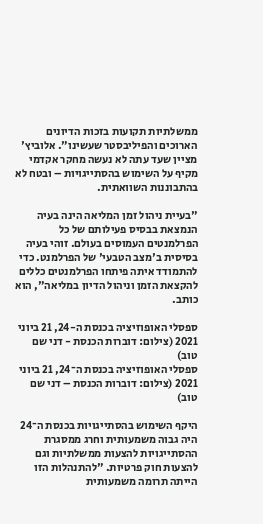ממשלתיות תקועות בזכות הדיונים הארוכים והפיליבסטר שעשינו". אלוביץ' מציין שעד עתה לא נעשה מחקר אקדמי מקיף על השימוש בהסתייגויות – ובטח לא בהתבוננות השוואתית.

"בעיית ניהול זמן המליאה הינה בעיה הנמצאת בבסיס פעילותם של כל הפרלמנטים העמוסים בעולם. זוהי בעיה בסיסית ב'מצב הטבעי' של הפרלמנט. כדי להתמודד איתה פיתחו הפרלמנטים כללים להקצאת הזמן וניהול הדיון במליאה", הוא כותב.

ספסלי האופוזיציה בכנסת ה-24, 21 ביוני 2021 (צילום: דוברות הכנסת - דני שם טוב)
ספסלי האופוזיציה בכנסת ה־24, 21 ביוני 2021 (צילום: דוברות הכנסת – דני שם טוב)

היקף השימוש בהסתייגויות בכנסת ה־24 היה גבוה משמעותית וחרג ממסגרת ההסתייגויות להצעות ממשלתיות וגם להצעות חוק פרטיות. "להתנהלות הזו הייתה תרומה משמעותית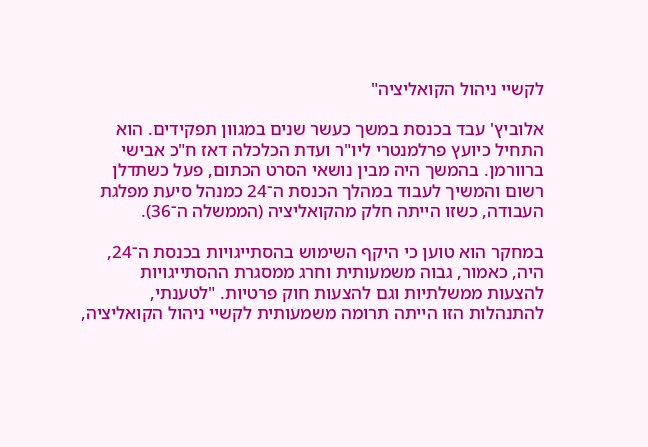לקשיי ניהול הקואליציה"

אלוביץ' עבד בכנסת במשך כעשר שנים במגוון תפקידים. הוא התחיל כיועץ פרלמנטרי ליו"ר ועדת הכלכלה דאז ח"כ אבישי ברוורמן. בהמשך היה מבין נושאי הסרט הכתום, פעל כשתדלן רשום והמשיך לעבוד במהלך הכנסת ה־24 כמנהל סיעת מפלגת העבודה, כשזו הייתה חלק מהקואליציה (הממשלה ה־36).

במחקר הוא טוען כי היקף השימוש בהסתייגויות בכנסת ה־24, היה, כאמור, גבוה משמעותית וחרג ממסגרת ההסתייגויות להצעות ממשלתיות וגם להצעות חוק פרטיות. "לטענתי, להתנהלות הזו הייתה תרומה משמעותית לקשיי ניהול הקואליציה,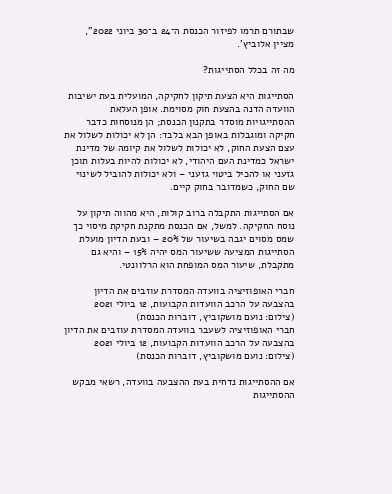שבתורם תרמו לפיזור הכנסת ה־24 ב־30 ביוני 2022", מציין אלוביץ'.

מה זה בכלל הסתייגות?

הסתייגות היא הצעת תיקון לחקיקה, המועלית בעת ישיבות הוועדה הדנה בהצעת חוק מסוימת. אופן העלאת ההסתייגויות מוסדר בתקנון הכנסת; הן מנוסחות כדבר חקיקה ומוגבלות באופן הבא בלבד: הן לא יכולות לשלול את עצם הצעת החוק, לא יכולות לשלול את קיומה של מדינת ישראל כמדינת העם היהודי, לא יכולות להיות בעלות תוכן גזעני או להכיל ביטוי גזעני – ולא יכולות להוביל לשינוי שם החוק, כשמדובר בחוק קיים.

אם הסתייגות התקבלה ברוב קולות, היא מהווה תיקון על נוסח החקיקה. למשל, אם הכנסת מתקנת חקיקת מיסוי כך שמס מסוים יגבה בשיעור של 20% – ובעת הדיון מועלת הסתייגות המציעה ששיעור המס יהיה 15% – והיא גם מתקבלת, שיעור המס המופחת הוא הרלוונטי.

חברי האופוזיציה בוועדה המסדרת עוזבים את הדיון בהצבעה על הרכב הוועדות הקבועות, 12 ביולי 2021 (צילום: נועם מושקוביץ, דוברות הכנסת)
חברי האופוזיציה לשעבר בוועדה המסדרת עוזבים את הדיון בהצבעה על הרכב הוועדות הקבועות, 12 ביולי 2021 (צילום: נועם מושקוביץ, דוברות הכנסת)

אם ההסתייגות נדחית בעת ההצבעה בוועדה, רשאי מבקש ההסתייגות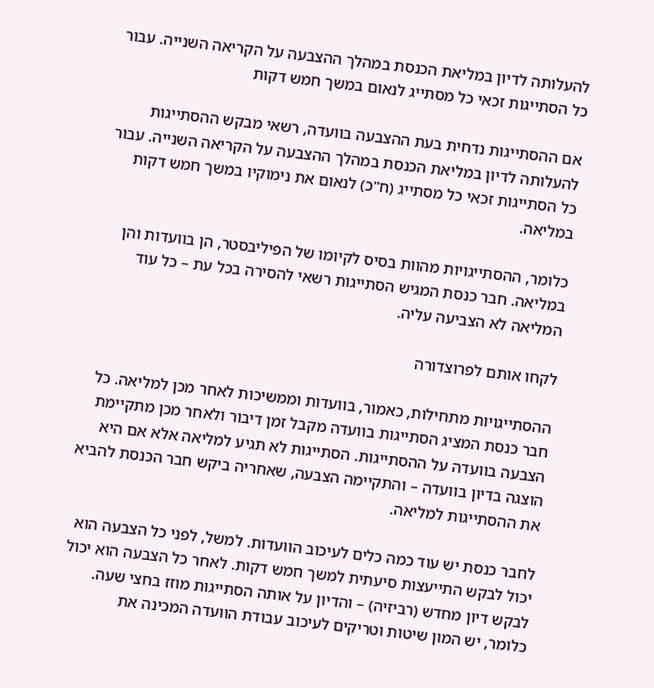להעלותה לדיון במליאת הכנסת במהלך ההצבעה על הקריאה השנייה. עבור כל הסתייגות זכאי כל מסתייג לנאום במשך חמש דקות

אם ההסתייגות נדחית בעת ההצבעה בוועדה, רשאי מבקש ההסתייגות להעלותה לדיון במליאת הכנסת במהלך ההצבעה על הקריאה השנייה. עבור כל הסתייגות זכאי כל מסתייג (ח"כ) לנאום את נימוקיו במשך חמש דקות במליאה.

כלומר, ההסתייגויות מהוות בסיס לקיומו של הפיליבסטר, הן בוועדות והן במליאה. חבר כנסת המגיש הסתייגות רשאי להסירה בכל עת – כל עוד המליאה לא הצביעה עליה.

לקחו אותם לפרוצדורה

ההסתייגויות מתחילות, כאמור, בוועדות וממשיכות לאחר מכן למליאה. כל חבר כנסת המציג הסתייגות בוועדה מקבל זמן דיבור ולאחר מכן מתקיימת הצבעה בוועדה על ההסתייגות. הסתייגות לא תגיע למליאה אלא אם היא הוצגה בדיון בוועדה – והתקיימה הצבעה, שאחריה ביקש חבר הכנסת להביא את ההסתייגות למליאה.

לחבר כנסת יש עוד כמה כלים לעיכוב הוועדות. למשל, לפני כל הצבעה הוא יכול לבקש התייעצות סיעתית למשך חמש דקות. לאחר כל הצבעה הוא יכול לבקש דיון מחדש (רביזיה) – והדיון על אותה הסתייגות מוזז בחצי שעה. כלומר, יש המון שיטות וטריקים לעיכוב עבודת הוועדה המכינה את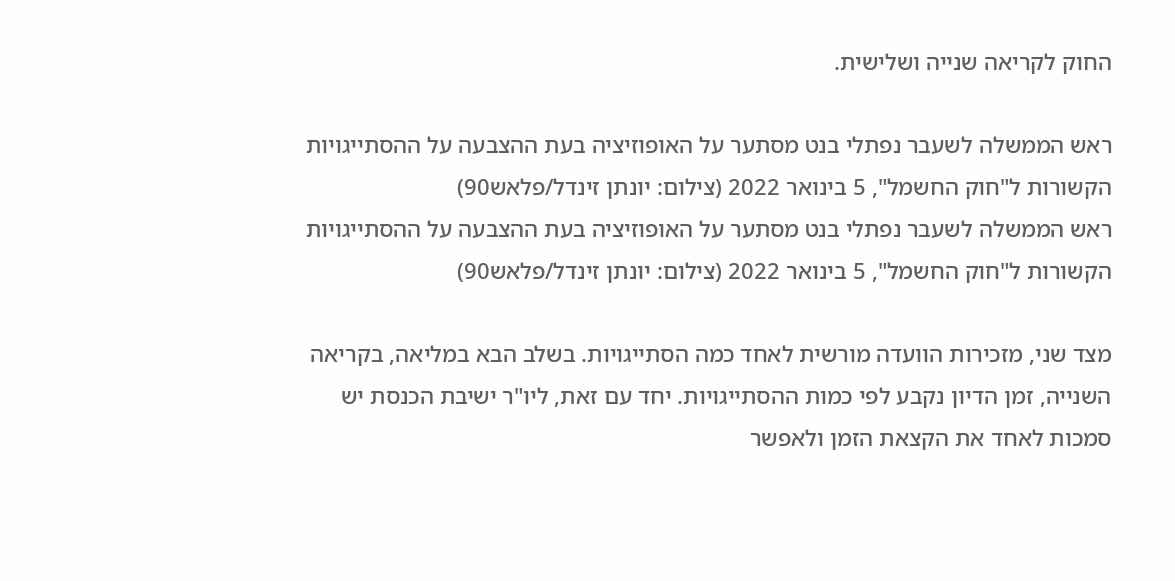החוק לקריאה שנייה ושלישית.

ראש הממשלה לשעבר נפתלי בנט מסתער על האופוזיציה בעת ההצבעה על ההסתייגויות הקשורות ל"חוק החשמל", 5 בינואר 2022 (צילום: יונתן זינדל/פלאש90)
ראש הממשלה לשעבר נפתלי בנט מסתער על האופוזיציה בעת ההצבעה על ההסתייגויות הקשורות ל"חוק החשמל", 5 בינואר 2022 (צילום: יונתן זינדל/פלאש90)

מצד שני, מזכירות הוועדה מורשית לאחד כמה הסתייגויות. בשלב הבא במליאה, בקריאה השנייה, זמן הדיון נקבע לפי כמות ההסתייגויות. יחד עם זאת, ליו"ר ישיבת הכנסת יש סמכות לאחד את הקצאת הזמן ולאפשר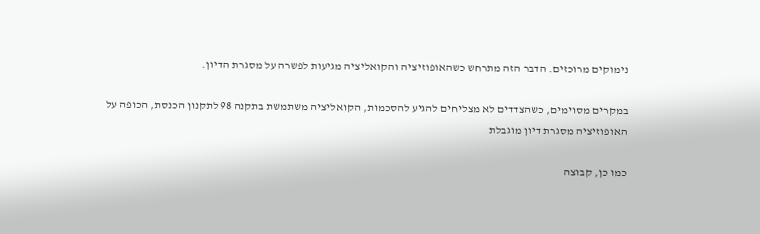נימוקים מרוכזים. הדבר הזה מתרחש כשהאופוזיציה והקואליציה מגיעות לפשרה על מסגרת הדיון.

במקרים מסוימים, כשהצדדים לא מצליחים להגיע להסכמות, הקואליציה משתמשת בתקנה 98 לתקנון הכנסת, הכופה על האופוזיציה מסגרת דיון מוגבלת

כמו כן, קבוצה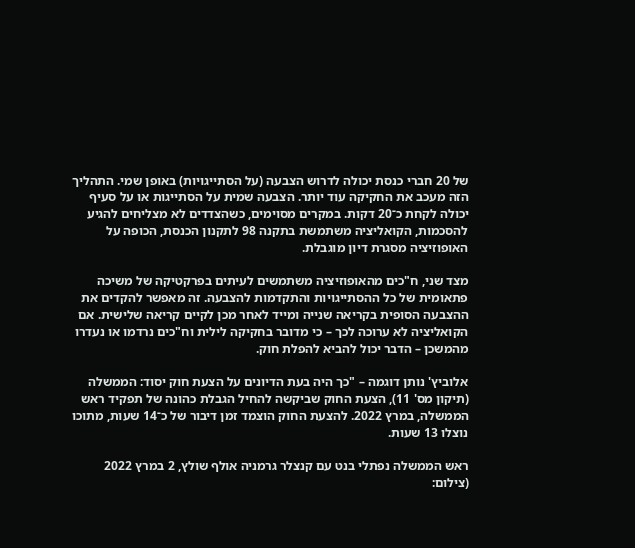של 20 חברי כנסת יכולה לדרוש הצבעה (על הסתייגויות) באופן שמי. התהליך הזה מעכב את החקיקה עוד יותר. הצבעה שמית על הסתייגות או על סעיף יכולה לקחת כ־20 דקות. במקרים מסוימים, כשהצדדים לא מצליחים להגיע להסכמות, הקואליציה משתמשת בתקנה 98 לתקנון הכנסת, הכופה על האופוזיציה מסגרת דיון מוגבלת.

מצד שני, ח"כים מהאופוזיציה משתמשים לעיתים בפרקטיקה של משיכה פתאומית של כל ההסתייגויות והתקדמות להצבעה. זה מאפשר להקדים את ההצבעה הסופית בקריאה שנייה ומייד לאחר מכן לקיים קריאה שלישית. אם הקואליציה לא ערוכה לכך – כי מדובר בחקיקה לילית וח"כים נרדמו או נעדרו מהמשכן – הדבר יכול להביא להפלת חוק.

אלוביץ' נותן דוגמה – "כך היה בעת הדיונים על הצעת חוק יסוד: הממשלה (תיקון מס' 11), הצעת החוק שביקשה להחיל הגבלת כהונה של תפקיד ראש הממשלה, במרץ 2022. להצעת החוק הוצמד זמן דיבור של כ־14 שעות, מתוכו נוצלו 13 שעות.

ראש הממשלה נפתלי בנט עם קנצלר גרמניה אולף שולץ, 2 במרץ 2022 (צילום: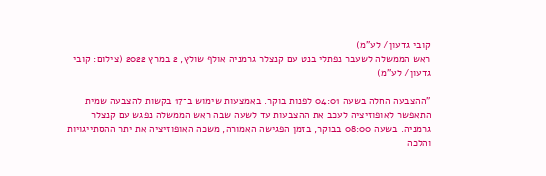קובי גדעון/ לע"מ)
ראש הממשלה לשעבר נפתלי בנט עם קנצלר גרמניה אולף שולץ, 2 במרץ 2022 (צילום: קובי גדעון/ לע"מ)

"ההצבעה החלה בשעה 04:01 לפנות בוקר. באמצעות שימוש ב־17 בקשות להצבעה שמית התאפשר לאופוזיציה לעכב את ההצבעות עד לשעה שבה ראש הממשלה נפגש עם קנצלר גרמניה. בשעה 08:00 בבוקר, בזמן הפגישה האמורה, משכה האופוזיציה את יתר ההסתייגויות והלכה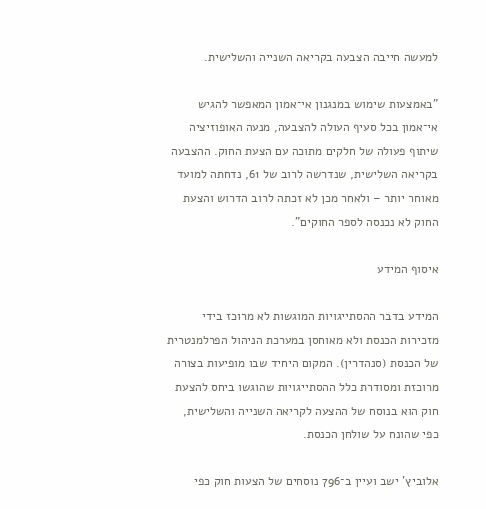למעשה חייבה הצבעה בקריאה השנייה והשלישית.

"באמצעות שימוש במנגנון אי־אמון המאפשר להגיש אי־אמון בכל סעיף העולה להצבעה, מנעה האופוזיציה שיתוף פעולה של חלקים מתוכה עם הצעת החוק. ההצבעה בקריאה השלישית, שנדרשה לרוב של 61, נדחתה למועד מאוחר יותר – ולאחר מכן לא זכתה לרוב הדרוש והצעת החוק לא נכנסה לספר החוקים".

איסוף המידע

המידע בדבר ההסתייגויות המוגשות לא מרוכז בידי מזכירות הכנסת ולא מאוחסן במערכת הניהול הפרלמנטרית של הכנסת (סנהדרין). המקום היחיד שבו מופיעות בצורה מרוכזת ומסודרת כלל ההסתייגויות שהוגשו ביחס להצעת חוק הוא בנוסח של ההצעה לקריאה השנייה והשלישית, כפי שהונח על שולחן הכנסת.

אלוביץ' ישב ועיין ב־796 נוסחים של הצעות חוק כפי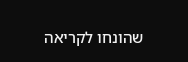שהונחו לקריאה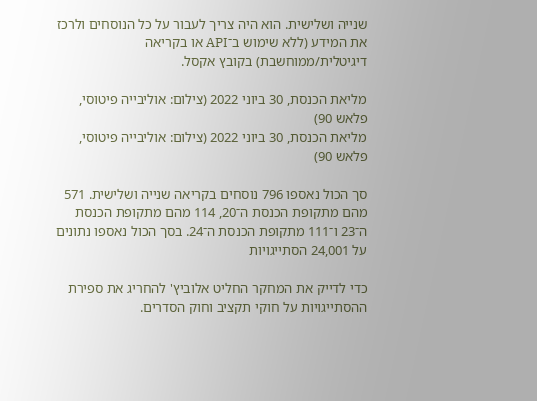שנייה ושלישית. הוא היה צריך לעבור על כל הנוסחים ולרכז את המידע (ללא שימוש ב־API או בקריאה דיגיטלית/ממוחשבת) בקובץ אקסל.

מליאת הכנסת, 30 ביוני 2022 (צילום: אוליבייה פיטוסי, פלאש 90)
מליאת הכנסת, 30 ביוני 2022 (צילום: אוליבייה פיטוסי, פלאש 90)

סך הכול נאספו 796 נוסחים בקריאה שנייה ושלישית. 571 מהם מתקופת הכנסת ה־20, 114 מהם מתקופת הכנסת ה־23 ו־111 מתקופת הכנסת ה־24. בסך הכול נאספו נתונים על 24,001 הסתייגויות

כדי לדייק את המחקר החליט אלוביץ' להחריג את ספירת ההסתייגויות על חוקי תקציב וחוק הסדרים.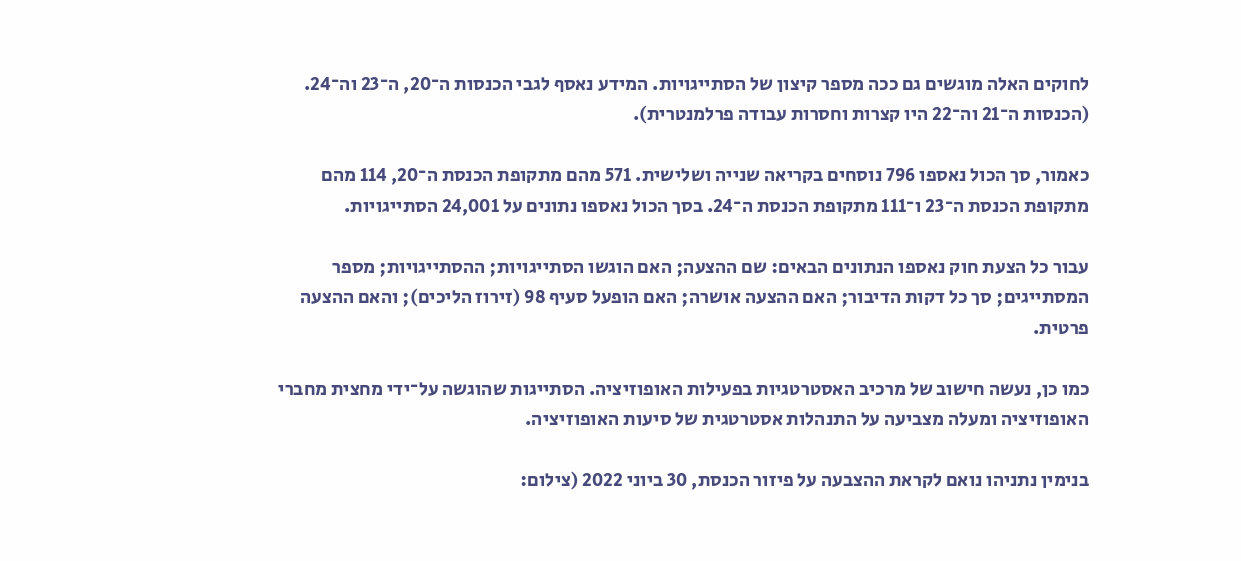לחוקים האלה מוגשים גם ככה מספר קיצון של הסתייגויות. המידע נאסף לגבי הכנסות ה־20, ה־23 וה־24. (הכנסות ה־21 וה־22 היו קצרות וחסרות עבודה פרלמנטרית).

כאמור, סך הכול נאספו 796 נוסחים בקריאה שנייה ושלישית. 571 מהם מתקופת הכנסת ה־20, 114 מהם מתקופת הכנסת ה־23 ו־111 מתקופת הכנסת ה־24. בסך הכול נאספו נתונים על 24,001 הסתייגויות.

עבור כל הצעת חוק נאספו הנתונים הבאים: שם ההצעה; האם הוגשו הסתייגויות; ההסתייגויות; מספר המסתייגים; סך כל דקות הדיבור; האם ההצעה אושרה; האם הופעל סעיף 98 (זירוז הליכים); והאם ההצעה פרטית.

כמו כן, נעשה חישוב של מרכיב האסטרטגיות בפעילות האופוזיציה. הסתייגות שהוגשה על־ידי מחצית מחברי האופוזיציה ומעלה מצביעה על התנהלות אסטרטגית של סיעות האופוזיציה.

בנימין נתניהו נואם לקראת ההצבעה על פיזור הכנסת, 30 ביוני 2022 (צילום: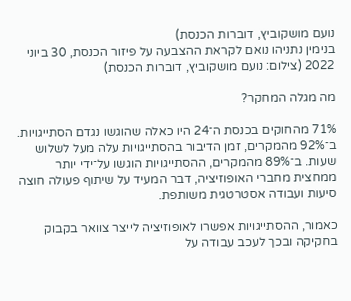נועם מושקוביץ, דוברות הכנסת)
בנימין נתניהו נואם לקראת ההצבעה על פיזור הכנסת, 30 ביוני 2022 (צילום: נועם מושקוביץ, דוברות הכנסת)

מה מגלה המחקר?

71% מהחוקים בכנסת ה־24 היו כאלה שהוגשו נגדם הסתייגויות. ב־92% מהמקרים, זמן הדיבור בהסתייגויות עלה מעל לשלוש שעות. ב־89% מהמקרים, ההסתייגויות הוגשו על־ידי יותר ממחצית מחברי האופוזיציה, דבר המעיד על שיתוף פעולה חוצה סיעות ועבודה אסטרטגית משותפת.

כאמור, ההסתייגויות אפשרו לאופוזיציה לייצר צוואר בקבוק בחקיקה ובכך לעכב עבודה על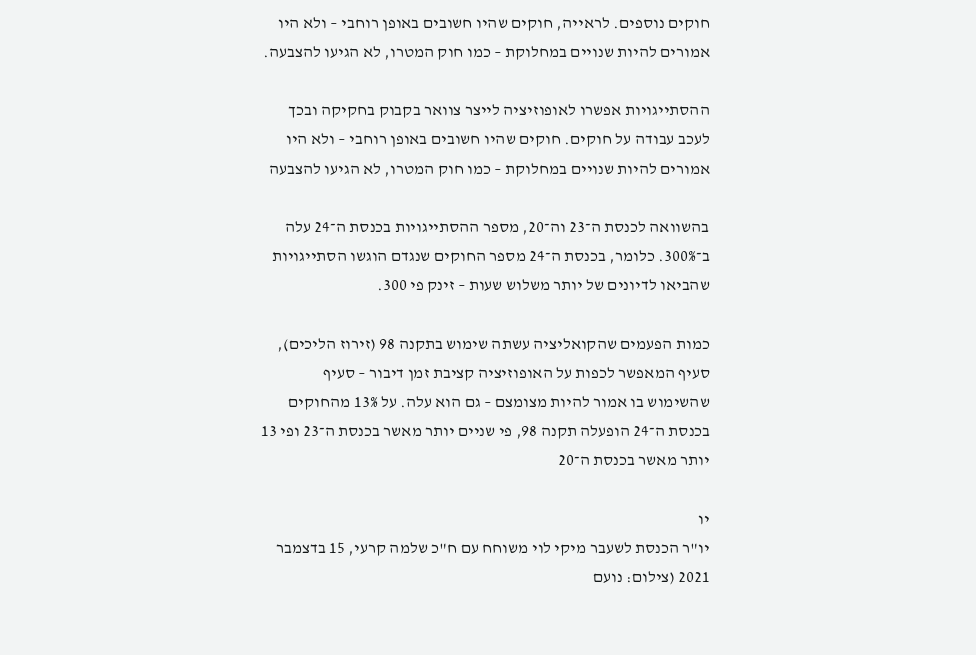חוקים נוספים. לראייה, חוקים שהיו חשובים באופן רוחבי – ולא היו אמורים להיות שנויים במחלוקת – כמו חוק המטרו, לא הגיעו להצבעה.

ההסתייגויות אפשרו לאופוזיציה לייצר צוואר בקבוק בחקיקה ובכך לעכב עבודה על חוקים. חוקים שהיו חשובים באופן רוחבי – ולא היו אמורים להיות שנויים במחלוקת – כמו חוק המטרו, לא הגיעו להצבעה

בהשוואה לכנסת ה־23 וה־20, מספר ההסתייגויות בכנסת ה־24 עלה ב־300%. כלומר, בכנסת ה־24 מספר החוקים שנגדם הוגשו הסתייגויות שהביאו לדיונים של יותר משלוש שעות – זינק פי 300.

כמות הפעמים שהקואליציה עשתה שימוש בתקנה 98 (זירוז הליכים), סעיף המאפשר לכפות על האופוזיציה קציבת זמן דיבור – סעיף שהשימוש בו אמור להיות מצומצם – גם הוא עלה. על 13% מהחוקים בכנסת ה־24 הופעלה תקנה 98, פי שניים יותר מאשר בכנסת ה־23 ופי 13 יותר מאשר בכנסת ה־20

יו
יו"ר הכנסת לשעבר מיקי לוי משוחח עם ח"כ שלמה קרעי, 15 בדצמבר 2021 (צילום: נועם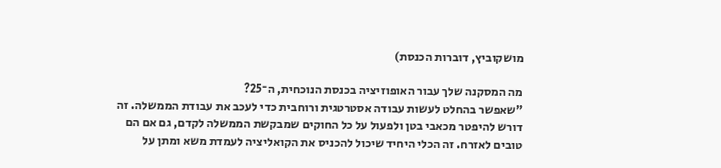מושקוביץ, דוברות הכנסת)

מה המסקנה שלך עבור האופוזיציה בכנסת הנוכחית, ה־25?
"שאפשר בהחלט לעשות עבודה אסטרטגית ורוחבית כדי לעכב את עבודת הממשלה. זה דורש להיפטר מכאבי בטן ולפעול על כל החוקים שמבקשת הממשלה לקדם, גם אם הם טובים לאזרח. זה הכלי היחיד שיכול להכניס את הקואליציה לעמדת משא ומתן על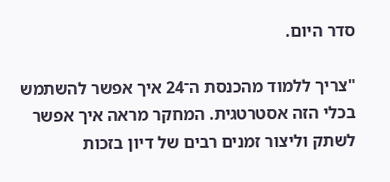סדר היום.

"צריך ללמוד מהכנסת ה־24 איך אפשר להשתמש בכלי הזה אסטרטגית. המחקר מראה איך אפשר לשתק וליצור זמנים רבים של דיון בזכות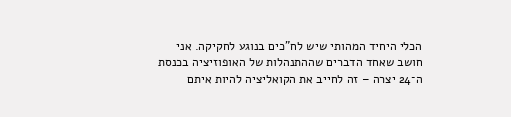הכלי היחיד המהותי שיש לח"כים בנוגע לחקיקה. אני חושב שאחד הדברים שההתנהלות של האופוזיציה בכנסת ה־24 יצרה – זה לחייב את הקואליציה להיות איתם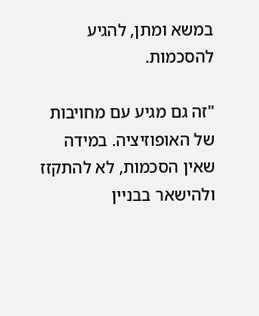במשא ומתן, להגיע להסכמות.

"זה גם מגיע עם מחויבות של האופוזיציה. במידה שאין הסכמות, לא להתקזז ולהישאר בבניין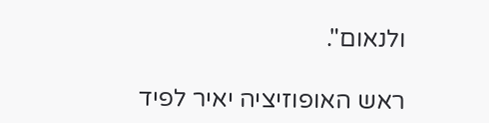ולנאום".

ראש האופוזיציה יאיר לפיד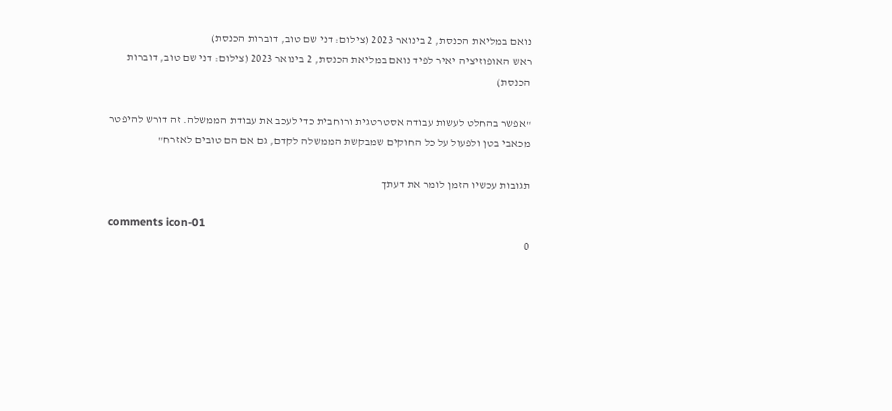נואם במליאת הכנסת, 2 בינואר 2023 (צילום: דני שם טוב, דוברות הכנסת)
ראש האופוזיציה יאיר לפיד נואם במליאת הכנסת, 2 בינואר 2023 (צילום: דני שם טוב, דוברות הכנסת)

"אפשר בהחלט לעשות עבודה אסטרטגית ורוחבית כדי לעכב את עבודת הממשלה. זה דורש להיפטר מכאבי בטן ולפעול על כל החוקים שמבקשת הממשלה לקדם, גם אם הם טובים לאזרח"

תגובות עכשיו הזמן לומר את דעתך

comments icon-01
0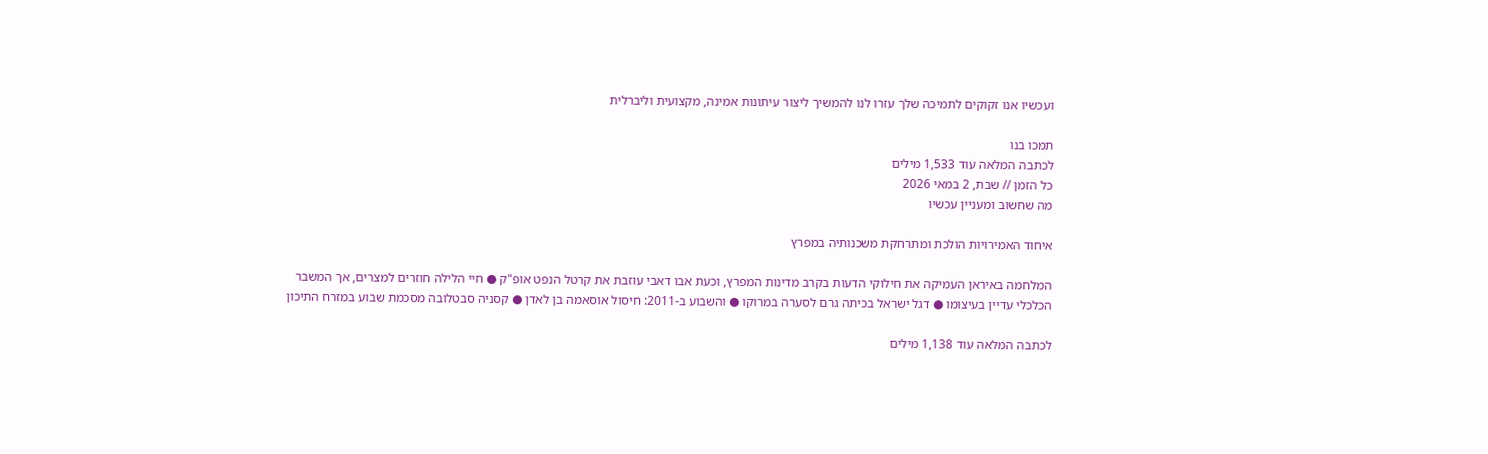ועכשיו אנו זקוקים לתמיכה שלך עזרו לנו להמשיך ליצור עיתונות אמינה, מקצועית וליברלית

תמכו בנו
לכתבה המלאה עוד 1,533 מילים
כל הזמן // שבת, 2 במאי 2026
מה שחשוב ומעניין עכשיו

איחוד האמירויות הולכת ומתרחקת משכנותיה במפרץ

המלחמה באיראן העמיקה את חילוקי הדעות בקרב מדינות המפרץ, וכעת אבו דאבי עוזבת את קרטל הנפט אופ"ק ● חיי הלילה חוזרים למצרים, אך המשבר הכלכלי עדיין בעיצומו ● דגל ישראל בכיתה גרם לסערה במרוקו ● והשבוע ב-2011: חיסול אוסאמה בן לאדן ● קסניה סבטלובה מסכמת שבוע במזרח התיכון

לכתבה המלאה עוד 1,138 מילים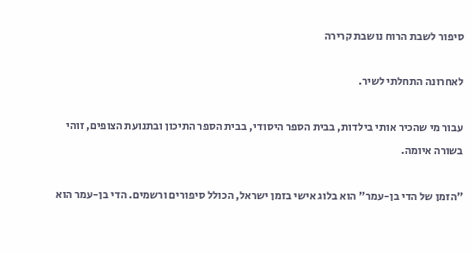סיפור לשבת הרוח נושבת קרירה

לאחרונה התחלתי לשיר.

עבור מי שהכיר אותי בילדות, בבית הספר היסודי, בבית הספר התיכון ובתנועת הצופים, זוהי בשורה איומה.

"הזמן של הדי בן-עמר" הוא בלוג אישי בזמן ישראל, הכולל סיפורים ורשמים. הדי בן-עמר הוא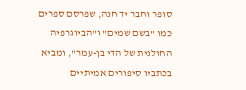סופר וחבר יד חנה, שפרסם ספרים כמו "בשם שמים" ו"הביוגרפיה החולנית של הדי בן-עמר", ומביא בכתביו סיפורים אמיתיים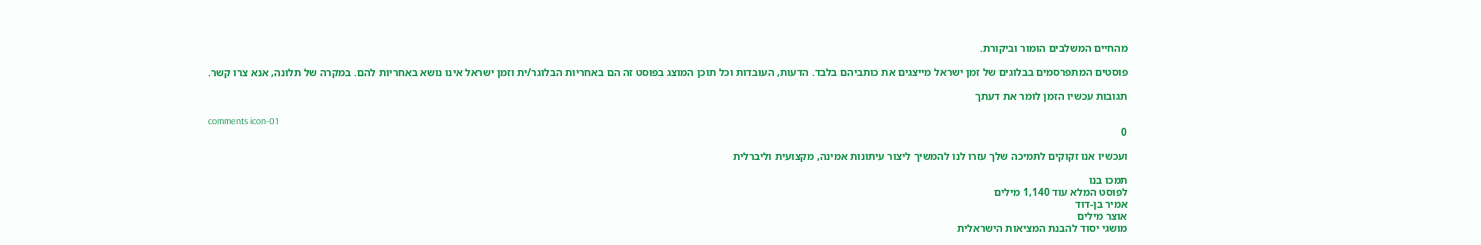מהחיים המשלבים הומור וביקורת.

פוסטים המתפרסמים בבלוגים של זמן ישראל מייצגים את כותביהם בלבד. הדעות, העובדות וכל תוכן המוצג בפוסט זה הם באחריות הבלוגר/ית וזמן ישראל אינו נושא באחריות להם. במקרה של תלונה, אנא צרו קשר.

תגובות עכשיו הזמן לומר את דעתך

comments icon-01
0

ועכשיו אנו זקוקים לתמיכה שלך עזרו לנו להמשיך ליצור עיתונות אמינה, מקצועית וליברלית

תמכו בנו
לפוסט המלא עוד 1,140 מילים
אמיר בן-דוד
אוצר מילים
מושגי יסוד להבנת המציאות הישראלית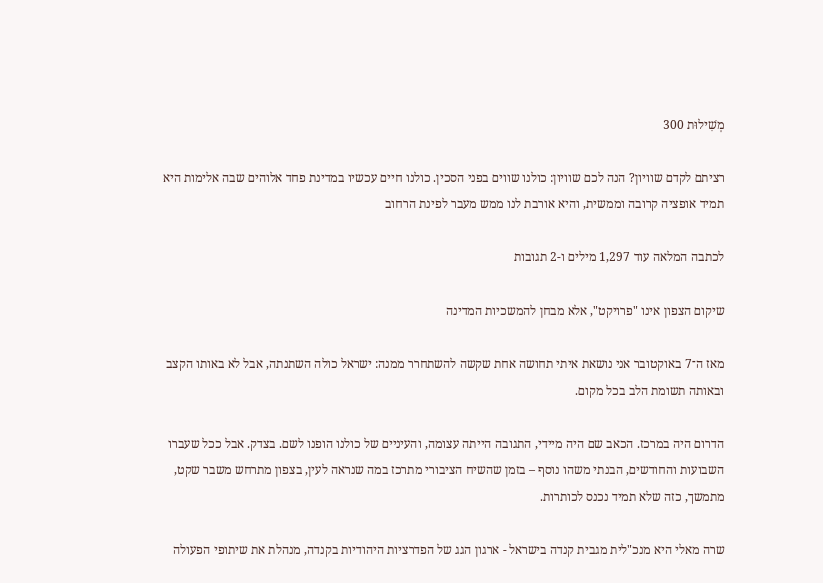מְשִׁילוּת 300

רציתם לקדם שוויון? הנה לכם שוויון: כולנו שווים בפני הסכין. כולנו חיים עכשיו במדינת פחד אלוהים שבה אלימות היא תמיד אופציה קרובה וממשית, והיא אורבת לנו ממש מעבר לפינת הרחוב

לכתבה המלאה עוד 1,297 מילים ו-2 תגובות

שיקום הצפון אינו "פרויקט", אלא מבחן להמשכיות המדינה

מאז ה־7 באוקטובר אני נושאת איתי תחושה אחת שקשה להשתחרר ממנה: ישראל כולה השתנתה, אבל לא באותו הקצב ובאותה תשומת הלב בכל מקום.

הדרום היה במרכז. הכאב שם היה מיידי, התגובה הייתה עצומה, והעיניים של כולנו הופנו לשם. בצדק. אבל ככל שעברו השבועות והחודשים, הבנתי משהו נוסף – בזמן שהשיח הציבורי מתרכז במה שנראה לעין, בצפון מתרחש משבר שקט, מתמשך, כזה שלא תמיד נכנס לכותרות.

שרה מאלי היא מנכ"לית מגבית קנדה בישראל - ארגון הגג של הפדרציות היהודיות בקנדה, מנהלת את שיתופי הפעולה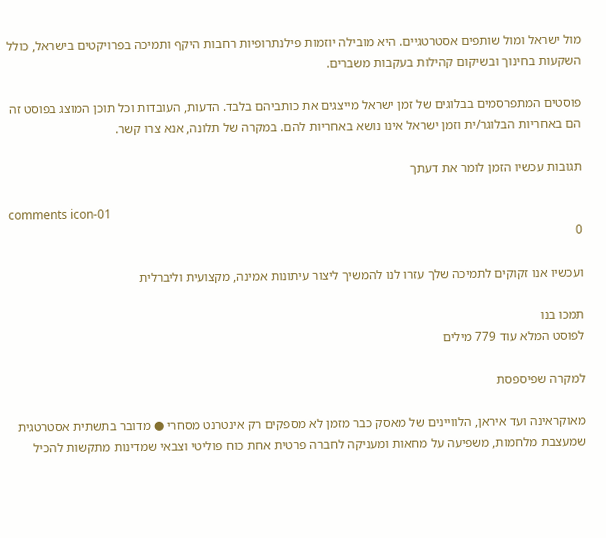מול ישראל ומול שותפים אסטרטגיים. היא מובילה יוזמות פילנתרופיות רחבות היקף ותמיכה בפרויקטים בישראל, כולל השקעות בחינוך ובשיקום קהילות בעקבות משברים.

פוסטים המתפרסמים בבלוגים של זמן ישראל מייצגים את כותביהם בלבד. הדעות, העובדות וכל תוכן המוצג בפוסט זה הם באחריות הבלוגר/ית וזמן ישראל אינו נושא באחריות להם. במקרה של תלונה, אנא צרו קשר.

תגובות עכשיו הזמן לומר את דעתך

comments icon-01
0

ועכשיו אנו זקוקים לתמיכה שלך עזרו לנו להמשיך ליצור עיתונות אמינה, מקצועית וליברלית

תמכו בנו
לפוסט המלא עוד 779 מילים

למקרה שפיספסת

מאוקראינה ועד איראן, הלוויינים של מאסק כבר מזמן לא מספקים רק אינטרנט מסחרי ● מדובר בתשתית אסטרטגית שמעצבת מלחמות, משפיעה על מחאות ומעניקה לחברה פרטית אחת כוח פוליטי וצבאי שמדינות מתקשות להכיל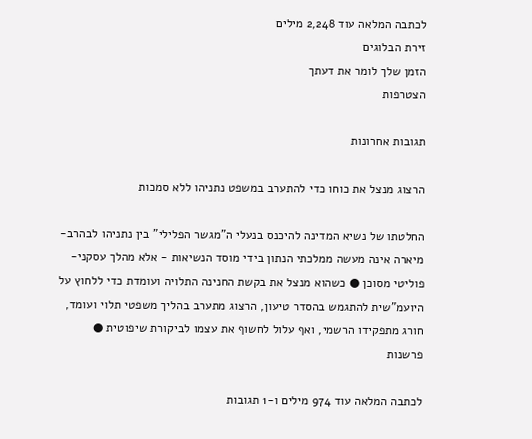לכתבה המלאה עוד 2,248 מילים
זירת הבלוגים
הזמן שלך לומר את דעתך
הצטרפות

תגובות אחרונות

הרצוג מנצל את כוחו כדי להתערב במשפט נתניהו ללא סמכות

החלטתו של נשיא המדינה להיכנס בנעלי ה"מגשר הפלילי" בין נתניהו לבהרב-מיארה אינה מעשה ממלכתי הנתון בידי מוסד הנשיאות - אלא מהלך עסקני-פוליטי מסוכן ● כשהוא מנצל את בקשת החנינה התלויה ועומדת כדי ללחוץ על היועמ"שית להתגמש בהסדר טיעון, הרצוג מתערב בהליך משפטי תלוי ועומד, חורג מתפקידו הרשמי, ואף עלול לחשוף את עצמו לביקורת שיפוטית ● פרשנות

לכתבה המלאה עוד 974 מילים ו-1 תגובות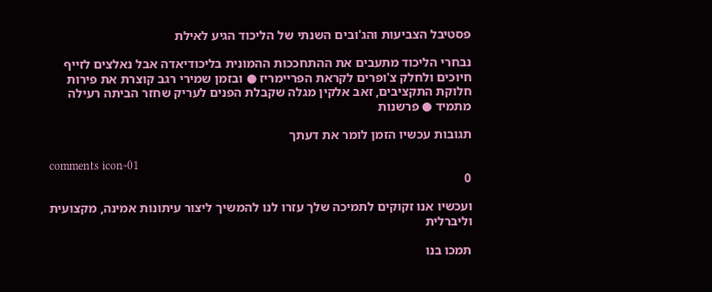פסטיבל הצביעות והג'ובים השנתי של הליכוד הגיע לאילת

נבחרי הליכוד מתעבים את ההתחככות ההמונית בליכודיאדה אבל נאלצים לזייף חיוכים ולחלק צ'ופרים לקראת הפריימריז ● ובזמן שמירי רגב קוצרת את פירות חלוקת התקציבים, זאב אלקין מגלה שקבלת הפנים לעריק שחזר הביתה רעילה מתמיד ● פרשנות

תגובות עכשיו הזמן לומר את דעתך

comments icon-01
0

ועכשיו אנו זקוקים לתמיכה שלך עזרו לנו להמשיך ליצור עיתונות אמינה, מקצועית וליברלית

תמכו בנו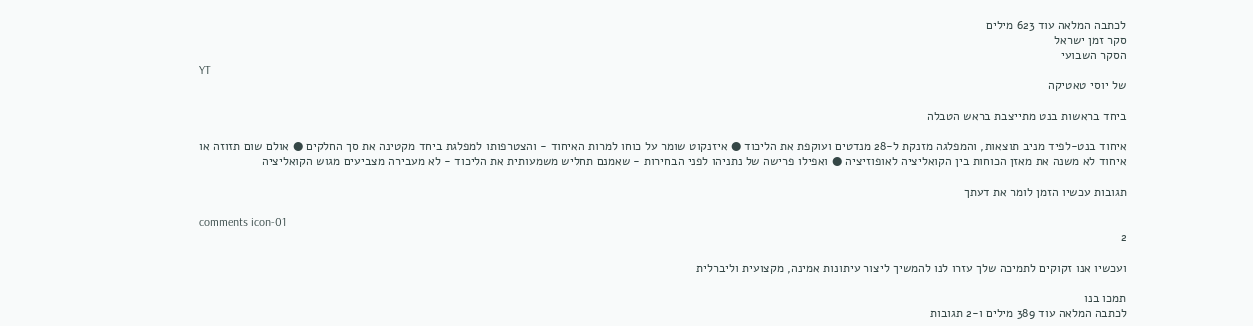לכתבה המלאה עוד 623 מילים
סקר זמן ישראל
הסקר השבועי
YT
של יוסי טאטיקה

ביחד בראשות בנט מתייצבת בראש הטבלה

איחוד בנט-לפיד מניב תוצאות, והמפלגה מזנקת ל-28 מנדטים ועוקפת את הליכוד ● איזנקוט שומר על כוחו למרות האיחוד - והצטרפותו למפלגת ביחד מקטינה את סך החלקים ● אולם שום תזוזה או איחוד לא משנה את מאזן הכוחות בין הקואליציה לאופוזיציה ● ואפילו פרישה של נתניהו לפני הבחירות - שאמנם תחליש משמעותית את הליכוד - לא מעבירה מצביעים מגוש הקואליציה

תגובות עכשיו הזמן לומר את דעתך

comments icon-01
2

ועכשיו אנו זקוקים לתמיכה שלך עזרו לנו להמשיך ליצור עיתונות אמינה, מקצועית וליברלית

תמכו בנו
לכתבה המלאה עוד 389 מילים ו-2 תגובות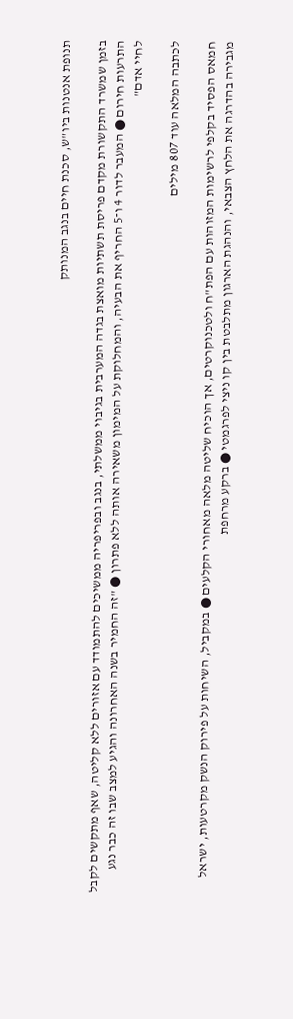תנופת אנטנות ביו"ש, סכנת חיים בנגב המנותק

בזמן שמשרד התקשורת מקדם פריסת תשתיות מואצת בגדה המערבית בגיבוי ממשלתי, בנגב ובפריפריה ממשיכים להתמודד עם אזורים ללא קליטה, שאף מתקשים לקבל התרעות חירום ● המעבר לדור 4 ו־5 החריף את הבעיה, והמחלוקת על המימון משאירה אותה ללא פתרון ● "זה החמיר בשנה האחרונה והגיע למצב שבו זה כבר נגע לחיי אדם"

לכתבה המלאה עוד 807 מילים

חמאס הפסיד בקלפי לרשימות המזוהות עם הפת"ח ולטכנוקרטים, אך הוכיח שליטה מלאה מאחורי הקלעים ● במקביל, השיחות על פירוק הנשק מקרטעות, ישראל מגבירה בהדרגה את הלחץ הצבאי, והנהגת הארגון מתלבטת בין קו ניצי לפרגמטי ● ברקע מרחפת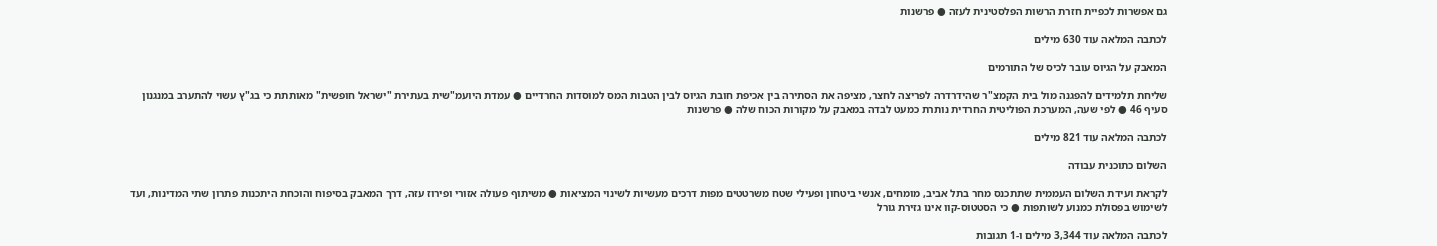גם אפשרות לכפיית חזרת הרשות הפלסטינית לעזה ● פרשנות

לכתבה המלאה עוד 630 מילים

המאבק על הגיוס עובר לכיס של התורמים

שליחת תלמידים להפגנה מול בית הקמצ"ר שהידרדרה לפריצה לחצר, מציפה את הסתירה בין אכיפת חובת הגיוס לבין הטבות המס למוסדות החרדיים ● עמדת היועמ"שית בעתירת "ישראל חופשית" מאותתת כי בג"ץ עשוי להתערב במנגנון סעיף 46 ● לפי שעה, המערכת הפוליטית החרדית נותרת כמעט לבדה במאבק על מקורות הכוח שלה ● פרשנות

לכתבה המלאה עוד 821 מילים

השלום כתוכנית עבודה

לקראת ועידת השלום העממית שתתכנס מחר בתל אביב, מומחים, אנשי ביטחון ופעילי שטח משרטטים מפות דרכים מעשיות לשינוי המציאות ● משיתוף פעולה אזורי ופירוז עזה, דרך המאבק בסיפוח והוכחת היתכנות פתרון שתי המדינות, ועד לשימוש בפסולת כמנוע לשותפות ● כי הסטטוס-קוו אינו גזירת גורל

לכתבה המלאה עוד 3,344 מילים ו-1 תגובות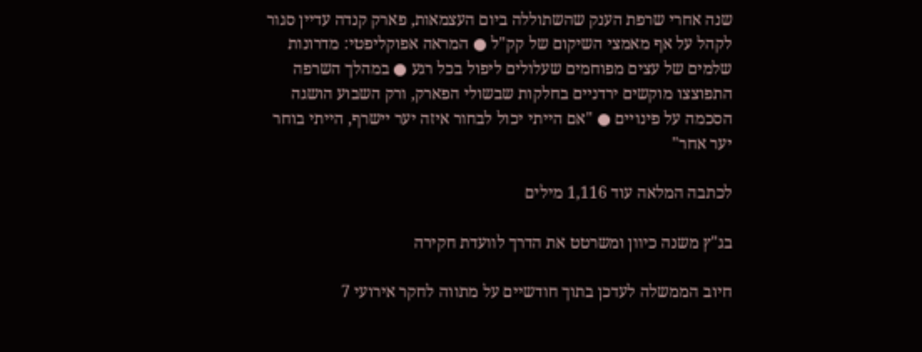שנה אחרי שרפת הענק שהשתוללה ביום העצמאות, פארק קנדה עדיין סגור לקהל על אף מאמצי השיקום של קק"ל ● המראה אפוקליפטי: מדרונות שלמים של עצים מפוחמים שעלולים ליפול בכל רגע ● במהלך השרפה התפוצצו מוקשים ירדניים בחלקות שבשולי הפארק, ורק השבוע הושגה הסכמה על פינויים ● "אם הייתי יכול לבחור איזה יער יישרף, הייתי בוחר יער אחר"

לכתבה המלאה עוד 1,116 מילים

בג"ץ משנה כיוון ומשרטט את הדרך לוועדת חקירה

חיוב הממשלה לעדכן בתוך חודשיים על מתווה לחקר אירועי 7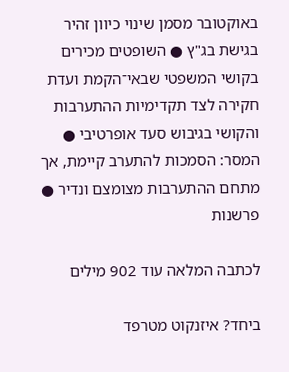באוקטובר מסמן שינוי כיוון זהיר בגישת בג"ץ ● השופטים מכירים בקושי המשפטי שבאי־הקמת ועדת חקירה לצד תקדימיות ההתערבות והקושי בגיבוש סעד אופרטיבי ● המסר: הסמכות להתערב קיימת, אך מתחם ההתערבות מצומצם ונדיר ● פרשנות

לכתבה המלאה עוד 902 מילים

ביחד? איזנקוט מטרפד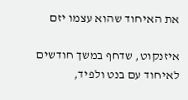את האיחוד שהוא עצמו יזם

איזנקוט, שדחף במשך חודשים לאיחוד עם בנט ולפיד,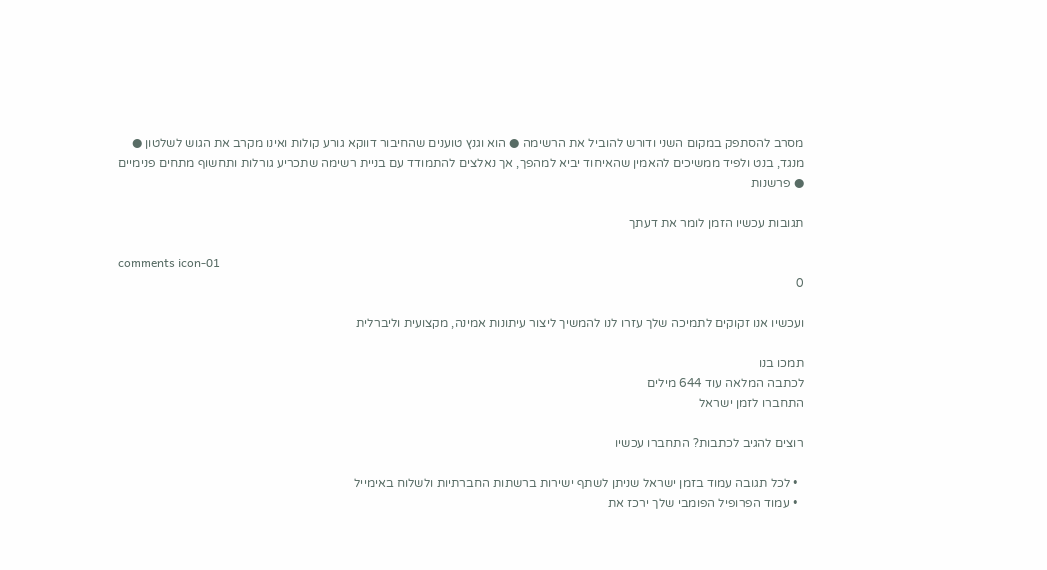מסרב להסתפק במקום השני ודורש להוביל את הרשימה ● הוא וגנץ טוענים שהחיבור דווקא גורע קולות ואינו מקרב את הגוש לשלטון ● מנגד, בנט ולפיד ממשיכים להאמין שהאיחוד יביא למהפך, אך נאלצים להתמודד עם בניית רשימה שתכריע גורלות ותחשוף מתחים פנימיים ● פרשנות

תגובות עכשיו הזמן לומר את דעתך

comments icon-01
0

ועכשיו אנו זקוקים לתמיכה שלך עזרו לנו להמשיך ליצור עיתונות אמינה, מקצועית וליברלית

תמכו בנו
לכתבה המלאה עוד 644 מילים
התחברו לזמן ישראל

רוצים להגיב לכתבות? התחברו עכשיו

  • לכל תגובה עמוד בזמן ישראל שניתן לשתף ישירות ברשתות החברתיות ולשלוח באימייל
  • עמוד הפרופיל הפומבי שלך ירכז את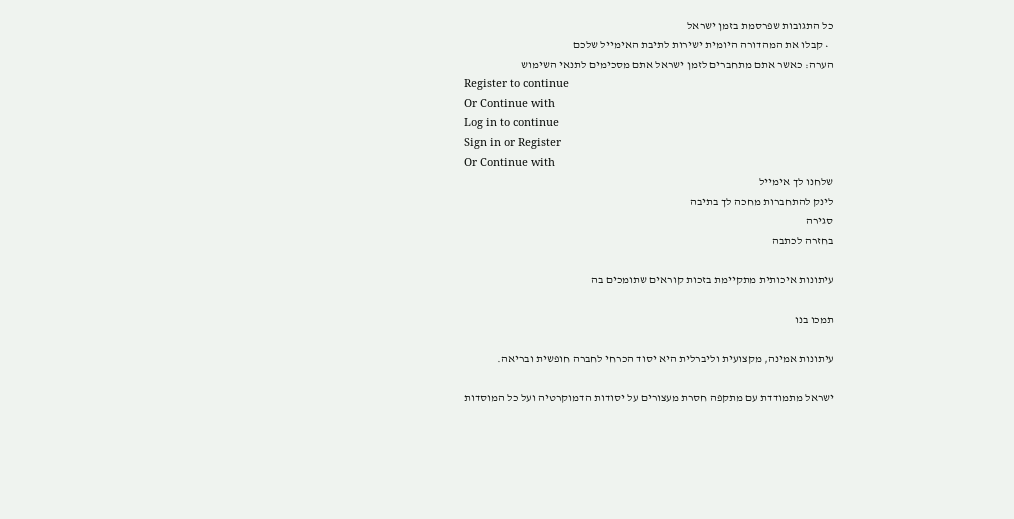כל התגובות שפרסמת בזמן ישראל
  • קבלו את המהדורה היומית ישירות לתיבת האימייל שלכם
הערה: כאשר אתם מתחברים לזמן ישראל אתם מסכימים לתנאי השימוש
Register to continue
Or Continue with
Log in to continue
Sign in or Register
Or Continue with
שלחנו לך אימייל
לינק להתחברות מחכה לך בתיבה
סגירה
בחזרה לכתבה

עיתונות איכותית מתקיימת בזכות קוראים שתומכים בה

תמכו בנו

עיתונות אמינה, מקצועית וליברלית היא יסוד הכרחי לחברה חופשית ובריאה.

ישראל מתמודדת עם מתקפה חסרת מעצורים על יסודות הדמוקרטיה ועל כל המוסדות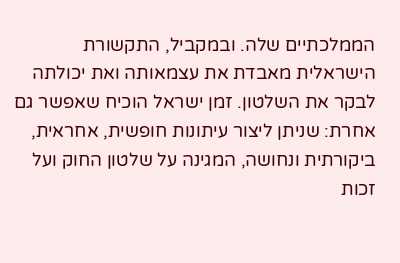הממלכתיים שלה. ובמקביל, התקשורת הישראלית מאבדת את עצמאותה ואת יכולתה לבקר את השלטון. זמן ישראל הוכיח שאפשר גם אחרת: שניתן ליצור עיתונות חופשית, אחראית, ביקורתית ונחושה, המגינה על שלטון החוק ועל זכות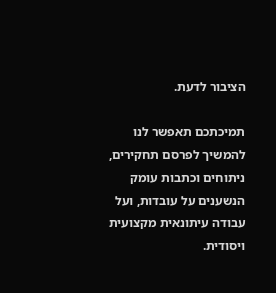הציבור לדעת.

תמיכתכם תאפשר לנו להמשיך לפרסם תחקירים, ניתוחים וכתבות עומק הנשענים על עובדות, ועל עבודה עיתונאית מקצועית ויסודית.